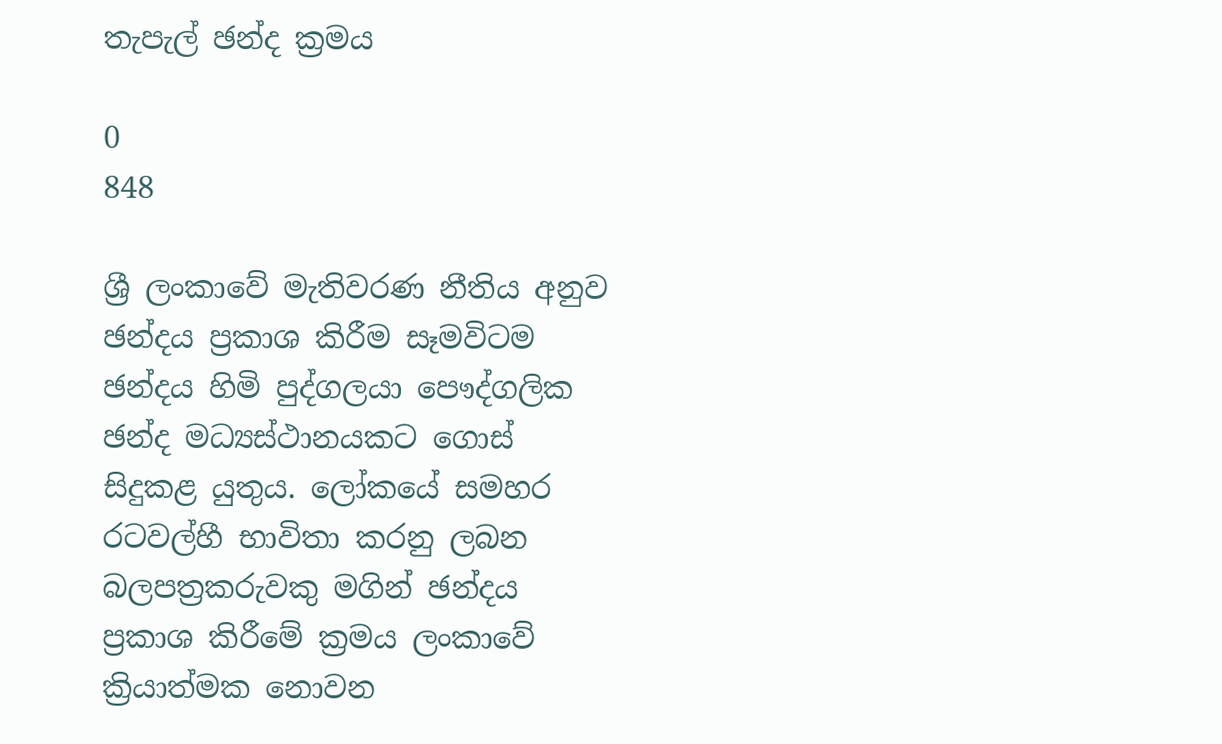තැපැල් ඡන්ද ක්‍රමය

0
848

ශ්‍රී ලංකාවේ මැතිවරණ නීතිය අනුව ඡන්දය ප්‍රකාශ කිරීම සෑමවිටම ඡන්දය හිමි පුද්ගලයා පෞද්ගලික ඡන්ද මධ්‍යස්ථානයකට ගොස් සිදුකළ යුතුය. ලෝකයේ සමහර රටවල්හී භාවිතා කරනු ලබන බලපත්‍රකරුවකු මගින් ඡන්දය ප්‍රකාශ කිරීමේ ක්‍රමය ලංකාවේ ක්‍රියාත්මක නොවන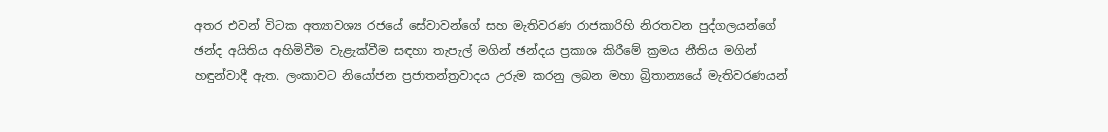අතර එවන් විටක අත්‍යාවශ්‍ය රජයේ සේවාවන්ගේ සහ මැතිවරණ රාජකාරිහි නිරතවන පුද්ගලයන්ගේ ඡන්ද අයිතිය අහිමිවීම වැළැක්වීම සඳහා තැපැල් මගින් ඡන්දය ප්‍රකාශ කිරීමේ ක්‍රමය නීතිය මගින් හඳුන්වාදී ඇත. ලංකාවට නියෝජන ප්‍රජාතන්ත්‍රවාදය උරුම කරනු ලබන මහා බ්‍රිතාන්‍යයේ මැතිවරණයන්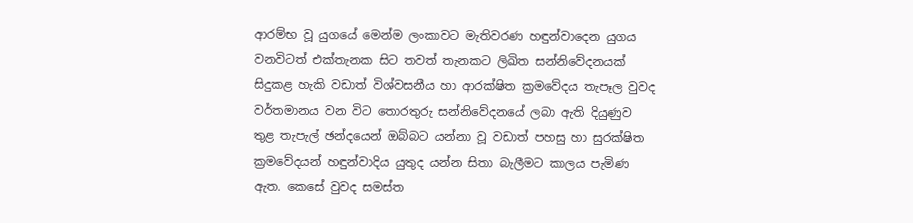ආරම්භ වූ යුගයේ මෙන්ම ලංකාවට මැතිවරණ හඳුන්වාදෙන යුගය වනවිටත් එක්තැනක සිට තවත් තැනකට ලිඛිත සන්නිවේදනයක් සිදුකළ හැකි වඩාත් විශ්වසනීය හා ආරක්ෂිත ක්‍රමවේදය තැපෑල වුවද වර්තමානය වන විට තොරතුරු සන්නිවේදනයේ ලබා ඇති දියුණුව තුළ තැපැල් ඡන්දයෙන් ඔබ්බට යන්නා වූ වඩාත් පහසු හා සුරක්ෂිත ක්‍රමවේදයන් හඳුන්වාදිය යුතුද යන්න සිතා බැලීමට කාලය පැමිණ ඇත. කෙසේ වුවද සමස්ත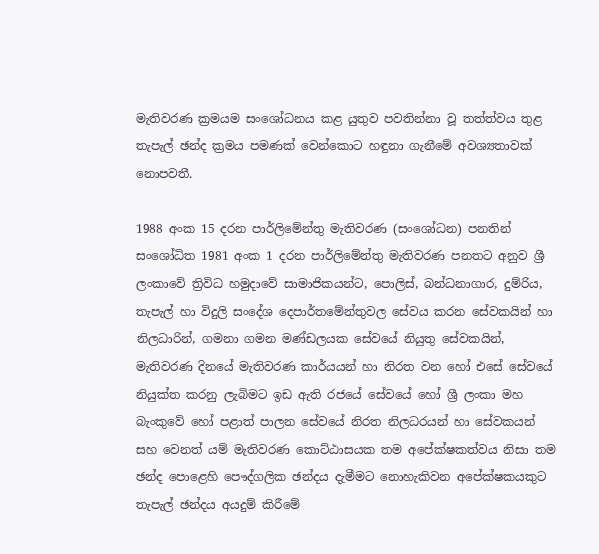මැතිවරණ ක්‍රමයම සංශෝධනය කළ යුතුව පවතින්නා වූ තත්ත්වය තුළ තැපැල් ඡන්ද ක්‍රමය පමණක් වෙන්කොට හඳුනා ගැනීමේ අවශ්‍යතාවක් නොපවතී.

1988 අංක 15 දරන පාර්ලිමේන්තු මැතිවරණ (සංශෝධන) පනතින් සංශෝධිත 1981 අංක 1 දරන පාර්ලිමේන්තු මැතිවරණ පනතට අනුව ශ්‍රී ලංකාවේ ත්‍රිවිධ හමුදාවේ සාමාජිකයන්ට, පොලිස්, බන්ධනාගාර, දුම්රිය, තැපැල් හා විදුලි සංදේශ දෙපාර්තමේන්තුවල සේවය කරන සේවකයින් හා නිලධාරින්, ගමනා ගමන මණ්ඩලයක සේවයේ නියුතු සේවකයින්, මැතිවරණ දිනයේ මැතිවරණ කාර්යයන් හා නිරත වන හෝ එසේ සේවයේ නියුක්ත කරනු ලැබිමට ඉඩ ඇති රජයේ සේවයේ හෝ ශ්‍රී ලංකා මහ බැංකුවේ හෝ පළාත් පාලන සේවයේ නිරත නිලධරයන් හා සේවකයන් සහ වෙනත් යම් මැතිවරණ කොට්ඨාසයක තම අපේක්ෂකත්වය නිසා තම ඡන්ද ‍පොළෙහි පෞද්ගලික ඡන්දය දැමීමට නොහැකිවන අපේක්ෂකයකුට තැපැල් ඡන්දය අයදුම් කිරීමේ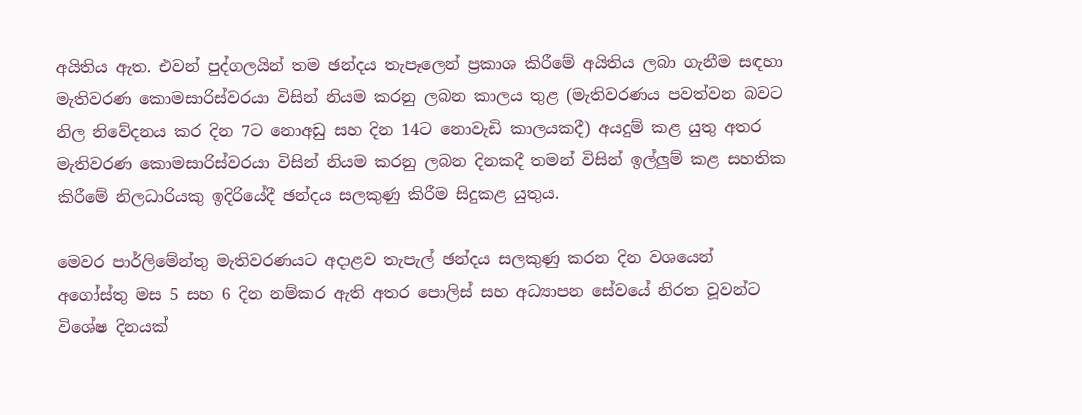අයිතිය ඇත. එවන් පුද්ගලයින් තම ඡන්දය තැපෑලෙන් ප්‍රකාශ කිරීමේ අයිතිය ලබා ගැනීම සඳහා මැතිවරණ කොමසාරිස්වරයා විසින් නියම කරනු ලබන කාලය තුළ (මැතිවරණය පවත්වන බවට නිල නිවේදනය කර දින 7ට නොඅඩු සහ දින 14ට නොවැඩි කාලයකදී) අයදුම් කළ යුතු අතර මැතිවරණ කොමසාරිස්වරයා විසින් නියම කරනු ලබන දිනකදී තමන් විසින් ඉල්ලුම් කළ සහතික කිරීමේ නිලධාරියකු ඉදිරියේදී ඡන්දය සලකුණු කිරීම සිදුකළ යුතුය.

මෙවර පාර්ලිමේන්තු මැතිවරණයට අදාළව තැපැල් ඡන්දය සලකුණු කරන දින වශයෙන් අගෝස්තු මස 5 සහ 6 දින නම්කර ඇති අතර ‍පොලිස් සහ අධ්‍යාපන සේවයේ නිරත වූවන්ට විශේෂ දිනයක්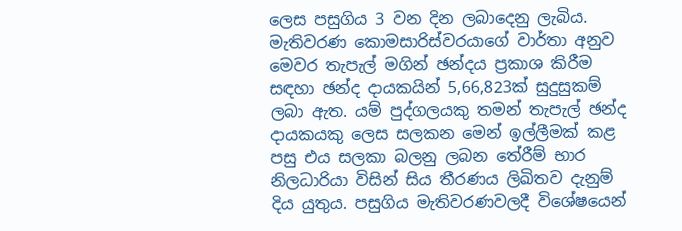ලෙස පසුගිය 3 වන දින ලබාදෙනු ලැබිය. මැතිවරණ කොමසාරිස්වරයාගේ වාර්තා අනුව මෙවර තැපැල් මගින් ඡන්දය ප්‍රකාශ කිරීම සඳහා ඡන්ද දායකයින් 5,66,823ක් සුදුසුකම් ලබා ඇත. යම් පුද්ගලයකු තමන් තැපැල් ඡන්ද දායකයකු ලෙස සලකන මෙන් ඉල්ලීමක් කළ පසු එය සලකා බලනු ලබන තේරීම් භාර නිලධාරියා විසින් සිය තීරණය ලිඛිතව දැනුම් දිය යුතුය. පසුගිය මැතිවරණවලදී විශේෂයෙන්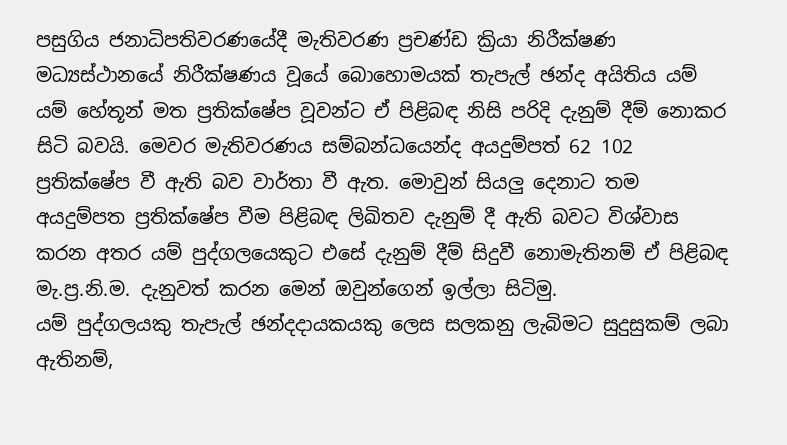පසුගිය ජනාධිපතිවරණයේදී මැතිවරණ ප්‍රචණ්ඩ ක්‍රියා නිරීක්ෂණ මධ්‍යස්ථානයේ නිරීක්ෂණය වූයේ බොහොමයක් තැපැල් ඡන්ද අයිතිය යම් යම් හේතූන් මත ප්‍රතික්ෂේප වූවන්ට ඒ පිළිබඳ නිසි පරිදි දැනුම් දීම් නොකර සිටි බවයි. මෙවර මැතිවරණය සම්බන්ධයෙන්ද අයදුම්පත් 62 102 ප්‍රතික්ෂේප වී ඇති බව වාර්තා වී ඇත. මොවුන් සියලු දෙනාට තම අයදුම්පත ප්‍රතික්ෂේප වීම පිළිබඳ ලිඛිතව දැනුම් දී ඇති බවට විශ්වාස කරන අතර යම් පුද්ගලයෙකුට එසේ දැනුම් දීම් සිදුවී නොමැතිනම් ඒ පිළිබඳ මැ.ප්‍ර.නි.ම. දැනුවත් කරන මෙන් ඔවුන්ගෙන් ඉල්ලා සිටිමු.
යම් පුද්ගලයකු තැපැල් ඡන්දදායකයකු ලෙස සලකනු ලැබිමට සුදුසුකම් ලබා ඇතිනම්,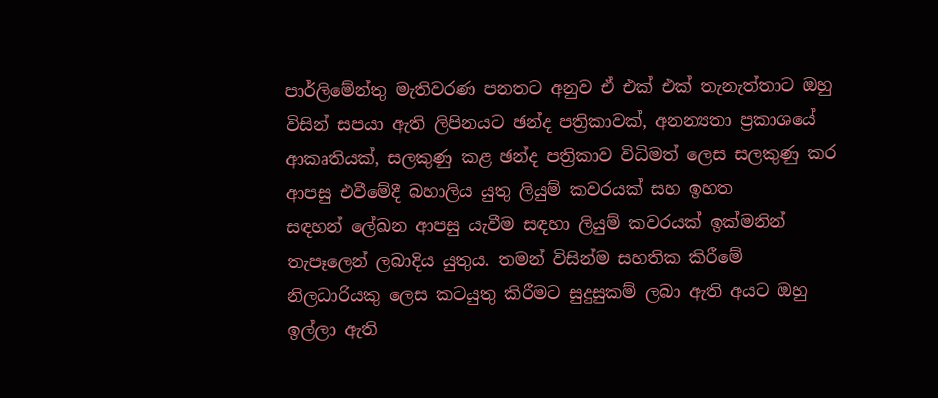පාර්ලිමේන්තු මැතිවරණ පනතට අනුව ඒ එක් එක් තැනැත්තාට ඔහු විසින් සපයා ඇති ලිපිනයට ඡන්ද පත්‍රිකාවක්, අනන්‍යතා ප්‍රකාශයේ ආකෘතියක්, සලකුණු කළ ඡන්ද පත්‍රිකාව විධිමත් ලෙස සලකුණු කර ආපසු එවීමේදී බහාලිය යුතු ලියුම් කවරයක් සහ ඉහත සඳහන් ‍ලේඛන ආපසු යැවීම සඳහා ලියුම් කවරයක් ඉක්මනින් තැපෑලෙන් ලබාදිය යුතුය. තමන් විසින්ම සහතික කිරීමේ නිලධාරියකු ලෙස කටයුතු කිරීමට සුදුසුකම් ලබා ඇති අයට ඔහු ඉල්ලා ඇති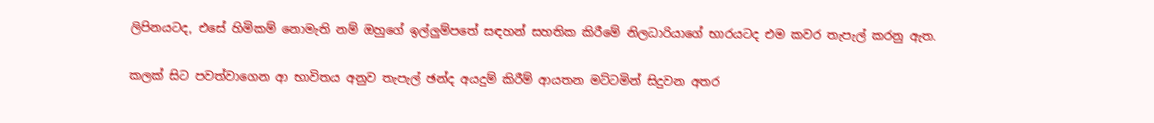ලිපිනයටද, එසේ හිමිකම් නොමැති නම් ඔහුගේ ඉල්ලුම්පතේ සඳහන් සහතික කිරීමේ නිලධාරියාගේ භාරයටද එම කවර තැපැල් කරනු ඇත.

කලක් සිට පවත්වාගෙන ආ භාවිතය අනුව තැපැල් ඡන්ද අයදුම් කිරීම් ආයතන මට්ටමින් සිදුවන අතර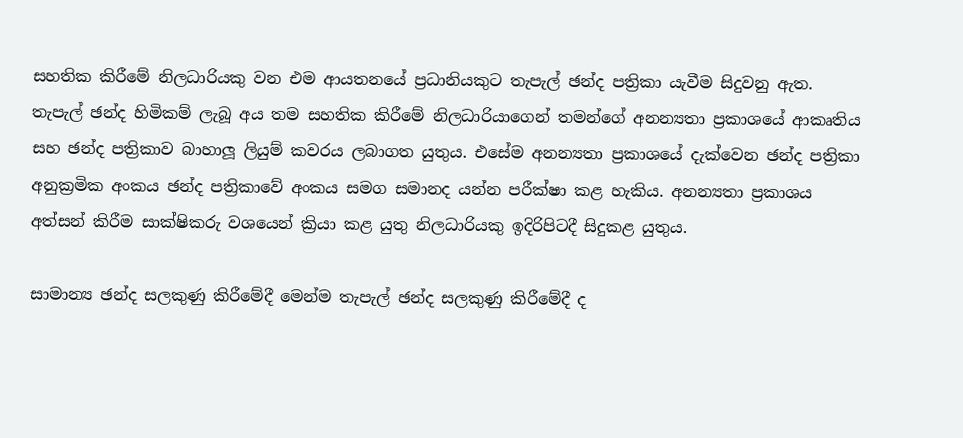සහතික කිරීමේ නිලධාරියකු වන එම ආයතනයේ ප්‍රධානියකුට තැපැල් ඡන්ද පත්‍රිකා යැවීම සිදුවනු ඇත.
තැපැල් ඡන්ද හිමිකම් ලැබූ අය තම සහතික කිරීමේ නිලධාරියාගෙන් තමන්ගේ අනන්‍යතා ප්‍රකාශයේ ආකෘතිය සහ ඡන්ද පත්‍රිකාව බාහාලූ ලියුම් කවරය ලබාගත යුතුය. එසේම අනන්‍යතා ප්‍රකාශයේ දැක්වෙන ඡන්ද පත්‍රිකා අනුක්‍රමික අංකය ඡන්ද පත්‍රිකාවේ අංකය සමග සමානද යන්න පරීක්ෂා කළ හැකිය. අනන්‍යතා ප්‍රකාශය අත්සන් කිරීම සාක්ෂිකරු වශයෙන් ක්‍රියා කළ යුතු නිලධාරියකු ඉදිරිපිටදී සිදුකළ යුතුය.

සාමාන්‍ය ඡන්ද සලකුණු කිරීමේදී මෙන්ම තැපැල් ඡන්ද සලකුණු කිරීමේදී ද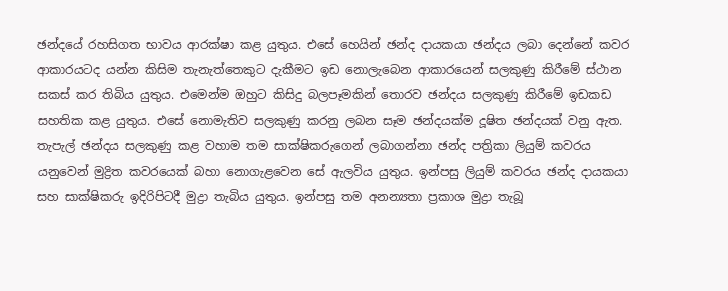ඡන්දයේ රහසිගත භාවය ආරක්ෂා කළ යුතුය. එසේ හෙයින් ඡන්ද දායකයා ඡන්දය ලබා දෙන්නේ කවර ආකාරයටද යන්න කිසිම තැනැත්තෙකුට දැකීමට ඉඩ නොලැබෙන ආකාරයෙන් සලකුණු කිරීමේ ස්ථාන සකස් කර තිබිය යුතුය. එමෙන්ම ඔහුට කිසිදු බලපෑමකින් තොරව ඡන්දය සලකුණු කිරීමේ ඉඩකඩ සහතික කළ යුතුය. එසේ නොමැතිව සලකුණු කරනු ලබන සෑම ඡන්දයක්ම දූෂිත ඡන්දයක් වනු ඇත.
තැපැල් ඡන්දය සලකුණු කළ වහාම තම සාක්ෂිකරුගෙන් ලබාගන්නා ඡන්ද පත්‍රිකා ලියුම් කවරය යනුවෙන් මුද්‍රිත කවරයෙක් බහා නොගැළවෙන සේ ඇලවිය යුතුය. ඉන්පසු ලියුම් කවරය ඡන්ද දායකයා සහ සාක්ෂිකරු ඉදිරිපිටදී මුද්‍රා තැබිය යුතුය. ඉන්පසු තම අනන්‍යතා ප්‍රකාශ මුද්‍රා තැබූ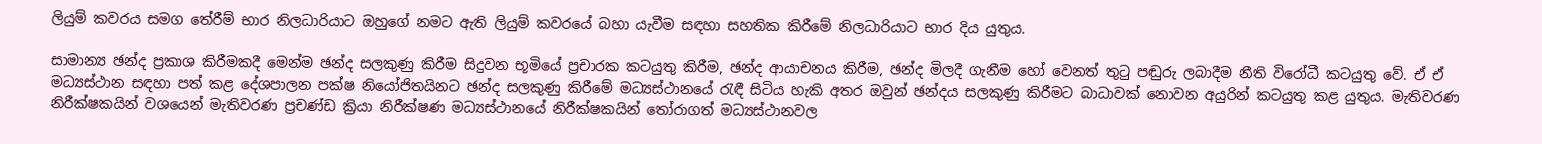ලියුම් කවරය සමග තේරීම් භාර නිලධාරියාට ඔහුගේ නමට ඇති ලියුම් කවරයේ බහා යැවීම සඳහා සහතික කිරීමේ නිලධාරියාට භාර දිය යුතුය.

සාමාන්‍ය ඡන්ද ප්‍රකාශ කිරීමකදී මෙන්ම ඡන්ද සලකුණු කිරීම සිදුවන භූමියේ ප්‍රචාරක කටයුතු කිරීම, ඡන්ද ආයාචනය කිරීම, ඡන්ද මිලදී ගැනීම හෝ වෙනත් තුටු පඬුරු ලබාදීම නීති විරෝධී කටයුතු වේ. ඒ ඒ මධ්‍යස්ථාන සඳහා පත් කළ දේශපාලන පක්ෂ නියෝජිතයිනට ඡන්ද සලකුණු කිරීමේ මධ්‍යස්ථානයේ රැඳී සිටිය හැකි අතර ඔවුන් ඡන්දය සලකුණු කිරීමට බාධාවක් නොවන අයුරින් කටයුතු කළ යුතුය. මැතිවරණ නිරීක්ෂකයින් වශයෙන් මැතිවරණ ප්‍රචණ්ඩ ක්‍රියා නිරීක්ෂණ මධ්‍යස්ථානයේ නිරීක්ෂකයින් තෝරාගත් මධ්‍යස්ථානවල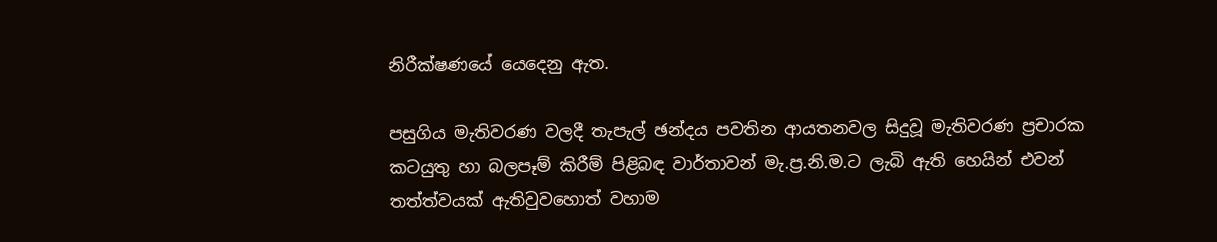නිරීක්ෂණයේ යෙදෙනු ඇත.

පසුගිය මැතිවරණ වලදී තැපැල් ඡන්දය පවතින ආයතනවල සිදුවූ මැතිවරණ ප්‍රචාරක කටයුතු හා බලපෑම් කිරීම් පිළිබඳ වාර්තාවන් මැ.ප්‍ර.නි.ම.ට ලැබි ඇති හෙයින් එවන් තත්ත්වයක් ඇතිවුවහොත් වහාම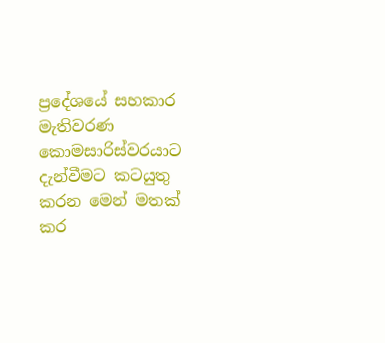ප්‍රදේශයේ සහකාර මැතිවරණ කොමසාරිස්වරයාට දැන්වීමට කටයුතු කරන මෙන් මතක් කර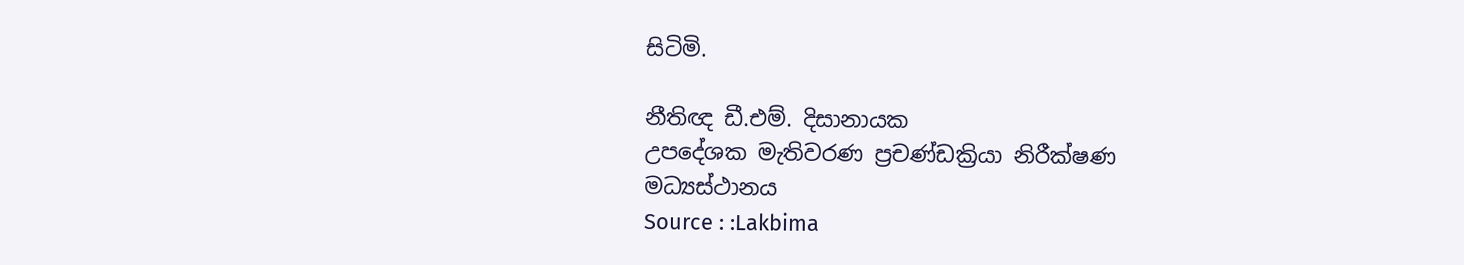සිටිමි.

නීතිඥ ඩී.එම්. දිසානායක
උපදේශක මැතිවරණ ප්‍රචණ්ඩක්‍රියා නිරීක්ෂණ මධ්‍යස්ථානය
Source : :Lakbima